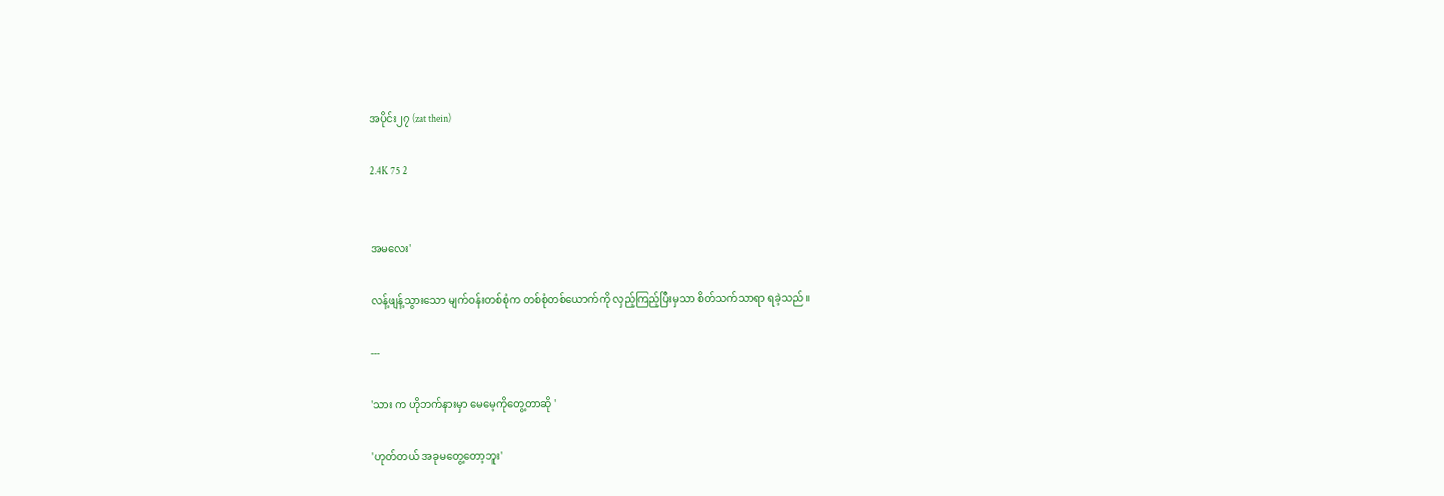အပိုင်း၂၇ (zat thein)

2.4K 75 2


အမလေး'

လန့်ဖျန့်သွားသော မျက်ဝန်းတစ်စုံက တစ်စုံတစ်ယောက်ကို လှည့်ကြည့်ပြီးမှသာ စိတ်သက်သာရာ ရခဲ့သည်။

---

'သား က ဟိုဘက်နားမှာ မေမေ့ကိုတွေ့တာဆို '

'ဟုတ်တယ် အခုမတွေ့တော့ဘူး'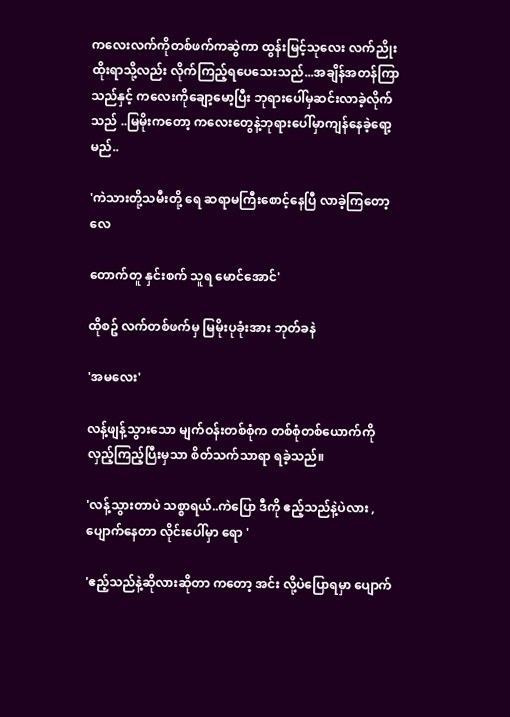ကလေးလက်ကိုတစ်ဖက်ကဆွဲကာ ထွန်းမြင့်သုလေး လက်ညိုးထိုးရာသို့လည်း လိုက်ကြည့်ရပေသေးသည်...အချိန်အတန်ကြာသည်နှင့် ကလေးကိုချော့မော့ပြီး ဘုရားပေါ်မှဆင်းလာခဲ့လိုက်သည် ..မြမိုးကတော့ ကလေးတွေနဲ့ဘုရားပေါ်မှာကျန်နေခဲ့ရော့မည်..

'ကဲသားတို့သမီးတို့ ရေ ဆရာမကြီးစောင့်နေပြီ လာခဲ့ကြတော့လေ

တောက်တူ နှင်းစက် သူရ မောင်အောင်'

ထိုစဥ် လက်တစ်ဖက်မှ မြမိုးပုခုံးအား ဘုတ်ခနဲ

'အမလေး'

လန့်ဖျန့်သွားသော မျက်ဝန်းတစ်စုံက တစ်စုံတစ်ယောက်ကို လှည့်ကြည့်ပြီးမှသာ စိတ်သက်သာရာ ရခဲ့သည်။

'လန့်သွားတာပဲ သစ္စာရယ်..ကဲပြော ဒီကို ဧည့်သည်နဲ့ပဲလား ,ပျောက်နေတာ လိုင်းပေါ်မှာ ရော '

'ဧည့်သည်နဲ့ဆိုလားဆိုတာ ကတော့ အင်း လို့ပဲပြောရမှာ ပျောက်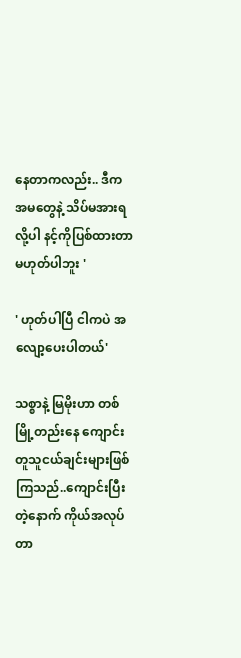နေတာကလည်း.. ဒီက အမတွေနဲ့ သိပ်မအားရလို့ပါ နင့်ကိုပြစ်ထားတာ မဟုတ်ပါဘူး '

' ဟုတ်ပါပြီ ငါကပဲ အလျော့ပေးပါတယ်'

သစ္စာနဲ့ မြမိုးဟာ တစ်မြို့တည်းနေ ကျောင်းတူသူငယ်ချင်းများဖြစ်ကြသည်..ကျောင်းပြီးတဲ့နောက် ကိုယ်အလုပ်တာ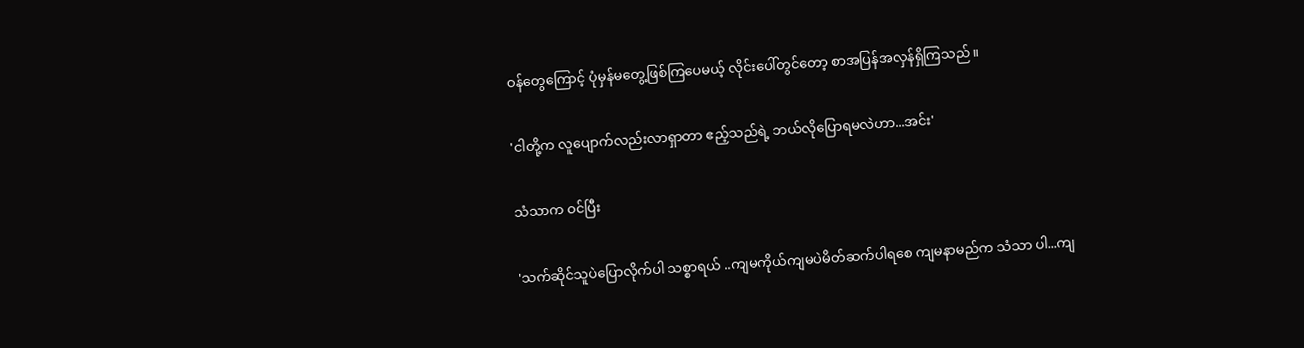ဝန်တွေကြောင့် ပုံမှန်မတွေ့ဖြစ်ကြပေမယ့် လိုင်းပေါ်တွင်တော့ စာအပြန်အလှန်ရှိကြသည်။

'ငါတို့က လူပျောက်လည်းလာရှာတာ ဧည့်သည်ရဲ့ ဘယ်လိုပြောရမလဲဟာ...အင်း'

သံသာက ဝင်ပြီး

'သက်ဆိုင်သူပဲပြောလိုက်ပါ သစ္စာရယ် ..ကျမကိုယ်ကျမပဲမိတ်ဆက်ပါရစေ ကျမနာမည်က သံသာ ပါ...ကျ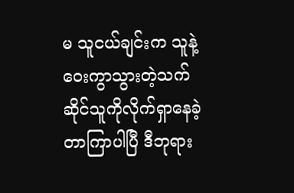မ သူငယ်ချင်းက သူနဲ့ဝေးကွာသွားတဲ့သက်ဆိုင်သူကိုလိုက်ရှာနေခဲ့တာကြာပါပြီ ဒီဘုရား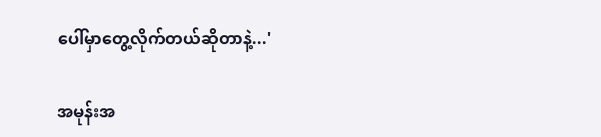ပေါ်မှာတွေ့လိုက်တယ်ဆိုတာနဲ့...'

အမုန်းအ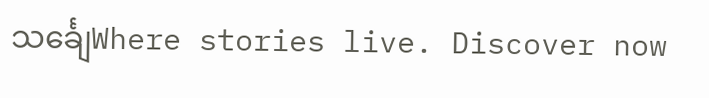သင်္ချေWhere stories live. Discover now